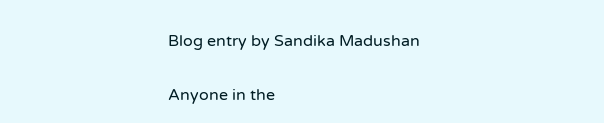Blog entry by Sandika Madushan

Anyone in the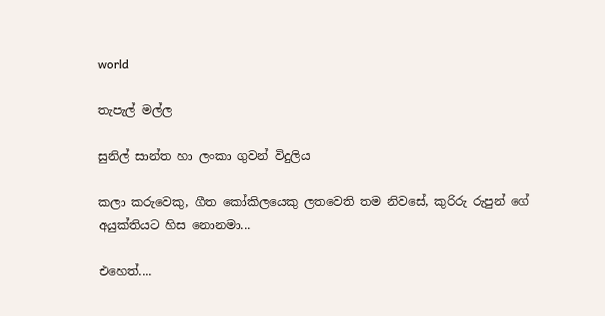world

තැපැල් මල්ල

සුනිල් සාන්ත හා ලංකා ගුවන් විදුලිය

කලා කරුවෙකු, ගීත කෝකිලයෙකු ලතවෙති තම නිවසේ, කුරිරු රුපුන් ගේ අයුක්තියට හිස නොනමා...

එහෙත්....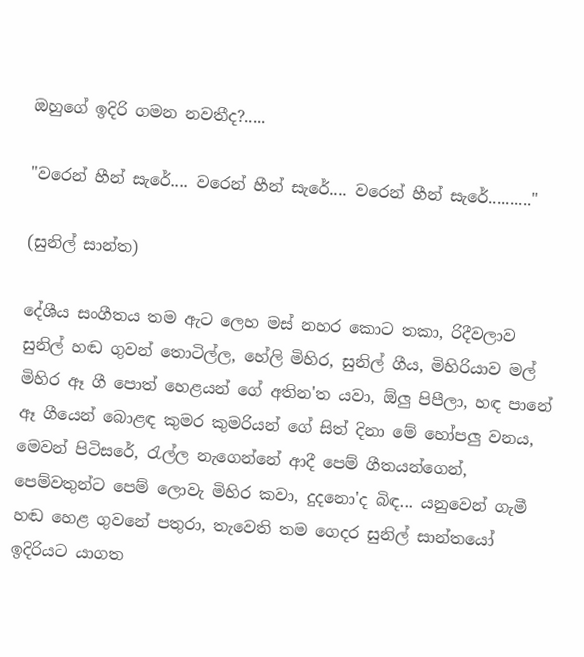ඔහුගේ ඉදිරි ගමන නවතීද?.....

"වරෙන් හීන් සැරේ.... වරෙන් හීන් සැරේ.... වරෙන් හීන් සැරේ.........."

(සුනිල් සාන්ත)

දේශීය සංගීතය තම ඇට ලෙහ මස් නහර කොට තකා, රිදීවලාව සුනිල් හඬ ගුවන් තොටිල්ල, හේලි මිහිර, සුනිල් ගීය, මිහිරියාව මල් මිහිර ඈ ගී පොත් හෙළයන් ගේ අතින'ත යවා, ඕලු පිපීලා, හඳ පානේ ඈ ගීයෙන් බොළඳ කුමර කුමරියන් ගේ සිත් දිනා මේ හෝපලු වනය, මෙවන් පිටිසරේ, රැල්ල නැගෙන්නේ ආදී පෙම් ගීතයන්ගෙන්, පෙම්වතුන්ට පෙම් ලොවැ මිහිර කවා, දුදනො'ද බිඳ... යනුවෙන් ගැමී හඬ හෙළ ගුවනේ පතුරා, තැවෙති තම ගෙදර සුනිල් සාන්තයෝ ඉදිරියට යාගත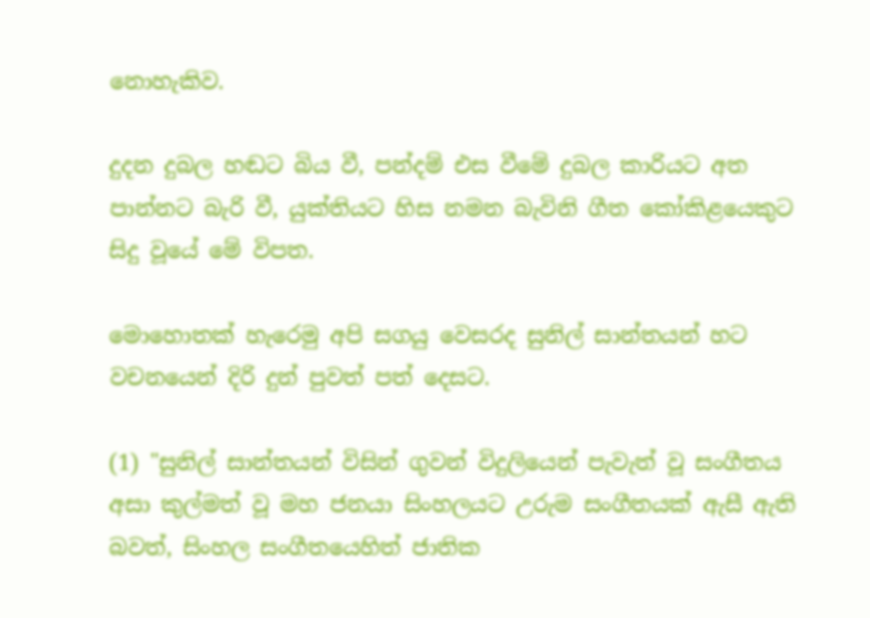නොහැකිව.

දුදන දුබල හඬට බිය වී, පන්දම් එස වීමේ දුබල කාරියට අත පාන්නට බැරි වී, යුක්තියට හිස නමන බැවිනි ගීත කෝකිළයෙකුට සිදු වූයේ මේ විපත.

මොහොතක් හැරෙමු අපි සගයු වෙසරද සුනිල් සාන්තයන් හට වචනයෙන් දිරි දුන් පුවත් පත් දෙසට.

(1) "සුනිල් සාන්තයන් විසින් ගුවන් විදුලියෙන් පැවැත් වූ සංගීතය අසා කුල්මත් වූ මහ ජනයා සිංහලයට උරුම සංගීතයක් ඇසී ඇති බවත්, සිංහල සංගීතයෙහිත් ජාතික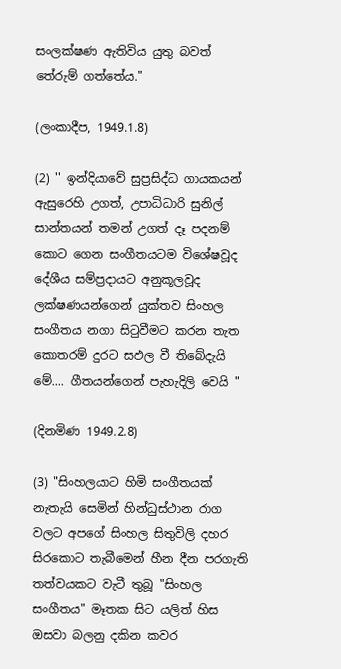සංලක්ෂණ ඇතිවිය යුතු බවත් තේරුම් ගත්තේය."

(ලංකාදීප, 1949.1.8)

(2) '' ඉන්දියාවේ සුප්‍රසිද්ධ ගායකයන් ඇසුරෙහි උගත්, උපාධිධාරි සුනිල් සාන්තයන් තමන් උගත් දෑ පදනම් කොට ගෙන සංගීතයටම විශේෂවූද දේශීය සම්ප්‍රදායට අනුකූලවූද ලක්ෂණයන්ගෙන් යුක්තව සිංහල සංගීතය නගා සිටුවීමට කරන තැත කොතරම් දුරට සඵල වී තිබේදැයි මේ.... ගීතයන්ගෙන් පැහැදිලි වෙයි "

(දිනමිණ 1949.2.8)

(3) "සිංහලයාට හිමි සංගීතයක් නැතැයි සෙමින් හින්ධුස්ථාන රාග වලට අපගේ සිංහල සිතුවිලි දහර සිරකොට තැබීමෙන් හීන දීන පරගැති තත්වයකට වැටී තුබූ "සිංහල සංගීතය" මෑතක සිට යලිත් හිස ඔසවා බලනු දකින කවර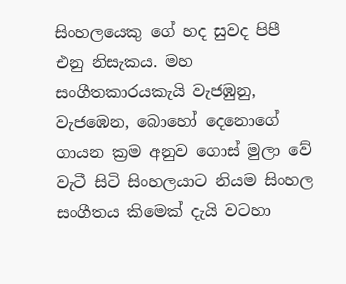සිංහලයෙකු ගේ හද සුවද පිපී එනු නිසැකය. මහ සංගීතකාරයකැයි වැජඹුනු, වැජඹෙන, බොහෝ දෙනොගේ ගායන ක්‍රම අනුව ගොස් මුලා වේ වැටී සිටි සිංහලයාට නියම සිංහල සංගීතය කිමෙක් දැයි වටහා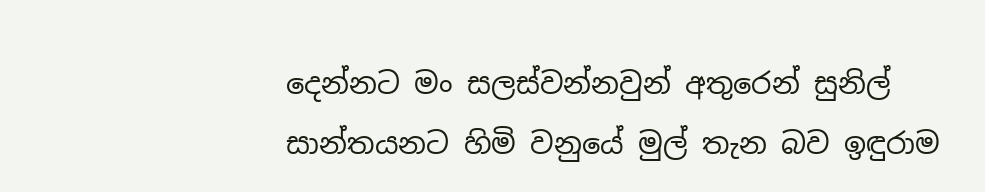දෙන්නට මං සලස්වන්නවුන් අතුරෙන් සුනිල් සාන්තයනට හිමි වනුයේ මුල් තැන බව ඉඳුරාම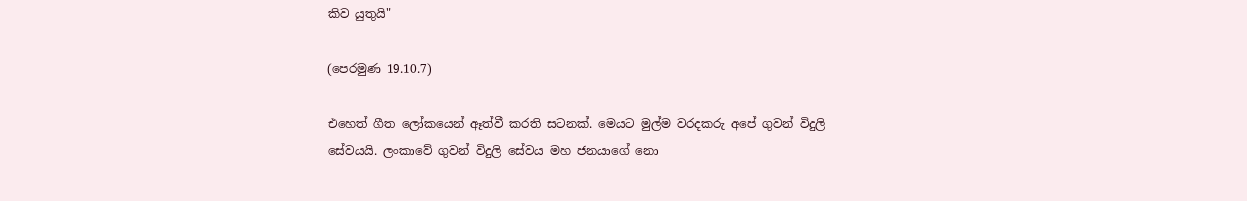කිව යුතුයි"

(පෙරමුණ 19.10.7)

එහෙත් ගීත ලෝකයෙන් ඈත්වී කරති සටනක්. මෙයට මුල්ම වරදකරු අපේ ගුවන් විදුලි සේවයයි. ලංකාවේ ගුවන් විදුලි සේවය මහ ජනයාගේ නො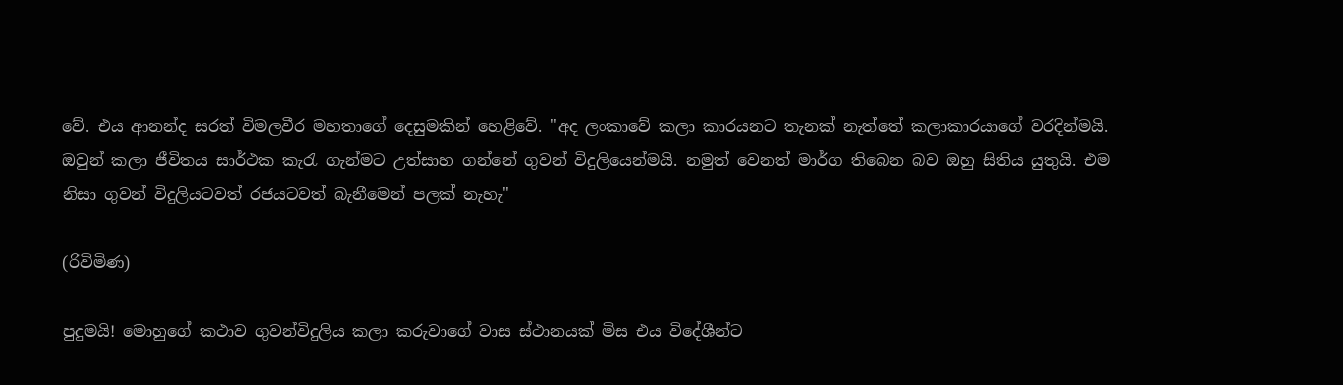වේ. එය ආනන්ද සරත් විමලවීර මහතාගේ දෙසුමකින් හෙළිවේ. "අද ලංකාවේ කලා කාරයනට තැනක් නැත්තේ කලාකාරයාගේ වරදින්මයි. ඔවුන් කලා ජීවිතය සාර්ථක කැරැ ගැන්මට උත්සාහ ගන්නේ ගුවන් විදුලියෙන්මයි. නමුත් වෙනත් මාර්ග තිබෙන බව ඔහු සිතිය යුතුයි. එම නිසා ගුවන් විදුලියටවත් රජයටවත් බැනීමෙන් පලක් නැහැ"

(රිවිමිණ)

පුදුමයි! මොහුගේ කථාව ගුවන්විදුලිය කලා කරුවාගේ වාස ස්ථානයක් මිස එය විදේශීන්ට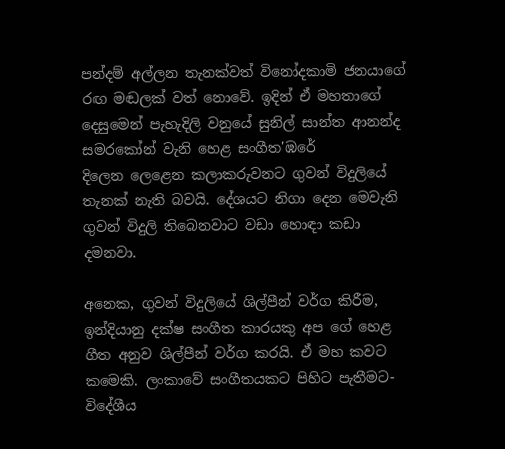පන්දම් අල්ලන තැනක්වත් විනෝදකාමි ජනයාගේ රඟ මඬලක් වත් නොවේ. ඉදින් ඒ මහතාගේ දෙසුමෙන් පැහැදිලි වනුයේ සුනිල් සාන්ත ආනන්ද සමරකෝන් වැනි හෙළ සංගීත'ඹරේ
දිලෙන ලෙළෙන කලාකරුවනට ගුවන් විදුලියේ තැනක් නැති බවයි. දේශයට නිගා දෙන මෙවැනි ගුවන් විදුලි තිබෙනවාට වඩා හොඳා කඩා දමනවා.

අනෙක, ගුවන් විදුලියේ ශිල්පීන් වර්ග කිරීම, ඉන්දියානු දක්ෂ සංගීත කාරයකු අප ගේ හෙළ ගීත අනුව ශිල්පීන් වර්ග කරයි. ඒ මහ කවට කමෙකි. ලංකාවේ සංගීතයකට පිහිට පැතීමට-විදේශීය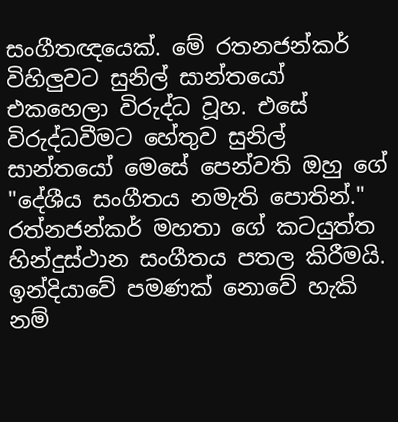සංගීතඥයෙක්. මේ රතනජන්කර් විහිලුවට සුනිල් සාන්තයෝ එකහෙලා විරුද්ධ වූහ. එසේ විරුද්ධවීමට හේතුව සුනිල් සාන්තයෝ මෙසේ පෙන්වති ඔහු ගේ "දේශීය සංගීතය නමැති පොතින්." රත්නජන්කර් මහතා ගේ කටයුත්ත හින්දුස්ථාන සංගීතය පතල කිරීමයි. ඉන්දියාවේ පමණක් නොවේ හැකි නම්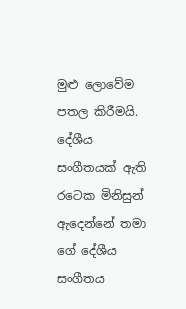මුළු ලොවේම පතල කිරීමයි. දේශීය සංගීතයක් ඇති රටෙක මිනිසුන් ඇදෙන්නේ තමා ගේ දේශීය සංගීතය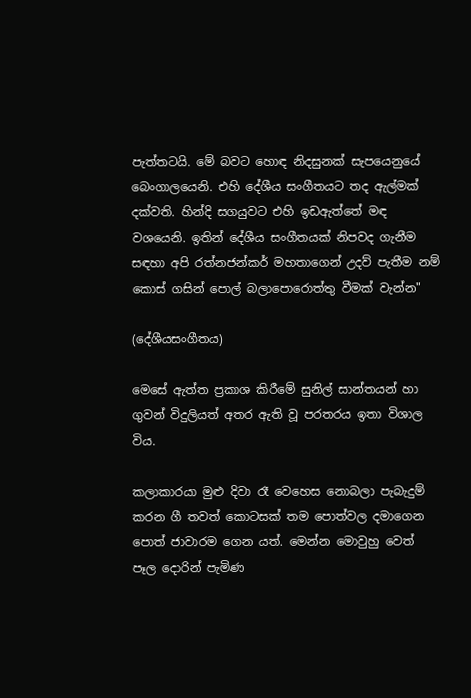පැත්තටයි. මේ බවට හොඳ නිදසුනක් සැපයෙනුයේ බෙංගාලයෙනි. එහි දේශීය සංගීතයට තද ඇල්මක් දක්වති. හින්දි සගයුවට එහි ඉඩඇත්තේ මඳ වශයෙනි. ඉතින් දේශීය සංගීතයක් නිපවද ගැනීම සඳහා අපි රත්නජන්කර් මහතාගෙන් උදව් පැතීම නම් කොස් ගසින් පොල් බලාපොරොත්තු වීමක් වැන්න"

(දේශීයසංගීතය)

මෙසේ ඇත්ත ප්‍රකාශ කිරීමේ සුනිල් සාන්තයන් හා ගුවන් විදුලියත් අතර ඇති වූ පරතරය ඉතා විශාල විය.

කලාකාරයා මුළු දිවා රෑ වෙහෙස නොබලා පැබැදුම් කරන ගී තවත් කොටසක් තම පොත්වල දමාගෙන පොත් ජාවාරම ගෙන යත්. මෙන්න මොවුහු වෙත් පෑල දොරින් පැමිණ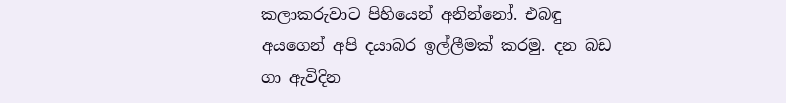කලාකරුවාට පිහියෙන් අනින්නෝ. එබඳු අයගෙන් අපි දයාබර ඉල්ලීමක් කරමු. දන බඩ ගා ඇවිදින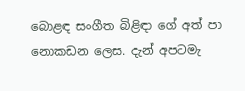බොළඳ සංගීත බිළිඳා ගේ අත් පා නොකඩන ලෙස. දැන් අපටමැ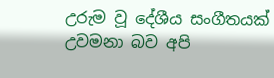උරුම වූ දේශීය සංගීතයක් උවමනා බව අපි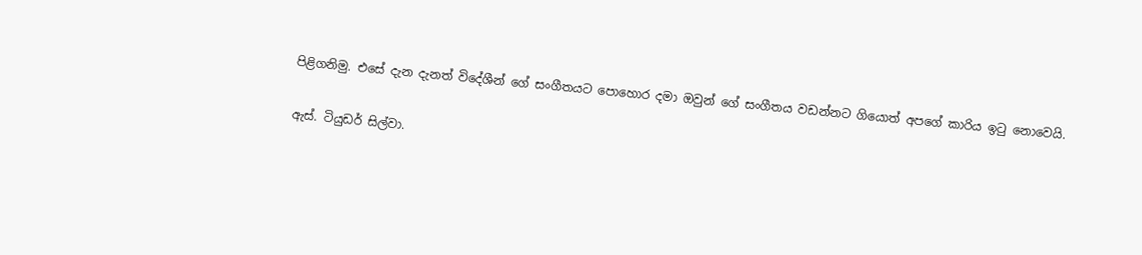පිළිගනිමු. එසේ දැන දැනත් විදේශීන් ගේ සංගීතයට පොහොර දමා ඔවුන් ගේ සංගීතය වඩන්නට ගියොත් අපගේ කාරිය ඉටු නොවෙයි.

ඇස්. ටියුඩර් සිල්වා.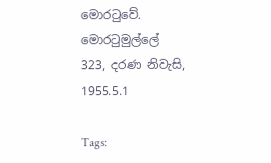මොරටුවේ.
මොරටුමුල්ලේ
323, දරණ නිවැසි,
1955.5.1

Tags: